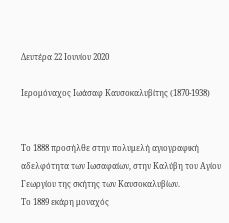Δευτέρα 22 Ιουνίου 2020

Ιερομόναχος Ιωάσαφ Καυσοκαλυβίτης (1870-1938)


Το 1888 προσήλθε στην πολυμελή αγιογραφική αδελφότητα των Ιωσαφαίων, στην Καλύβη του Αγίου Γεωργίου της σκήτης των Καυσοκαλυβίων.
Το 1889 εκάρη μοναχός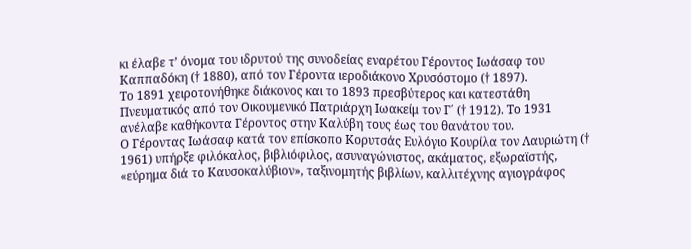κι έλαβε τ’ όνομα του ιδρυτού της συνοδείας εναρέτου Γέροντος Ιωάσαφ του Καππαδόκη († 1880), από τον Γέροντα ιεροδιάκονο Χρυσόστομο († 1897).
Το 1891 χειροτονήθηκε διάκονος και το 1893 πρεσβύτερος και κατεστάθη Πνευματικός από τον Οικουμενικό Πατριάρχη Ιωακείμ τον Γ΄ († 1912). Το 1931 ανέλαβε καθήκοντα Γέροντος στην Καλύβη τους έως του θανάτου του.
Ο Γέροντας Ιωάσαφ κατά τον επίσκοπο Κορυτσάς Ευλόγιο Κουρίλα τον Λαυριώτη († 1961) υπήρξε φιλόκαλος, βιβλιόφιλος, ασυναγώνιστος, ακάματος, εξωραϊστής, «εύρημα διά το Καυσοκαλύβιον», ταξινομητής βιβλίων, καλλιτέχνης αγιογράφος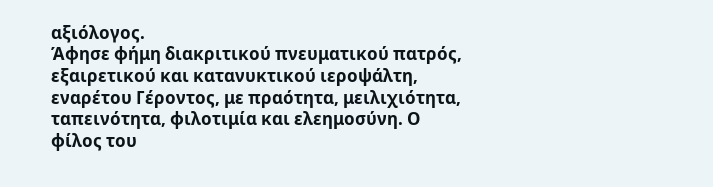αξιόλογος.
Άφησε φήμη διακριτικού πνευματικού πατρός, εξαιρετικού και κατανυκτικού ιεροψάλτη, εναρέτου Γέροντος, με πραότητα, μειλιχιότητα, ταπεινότητα, φιλοτιμία και ελεημοσύνη. Ο φίλος του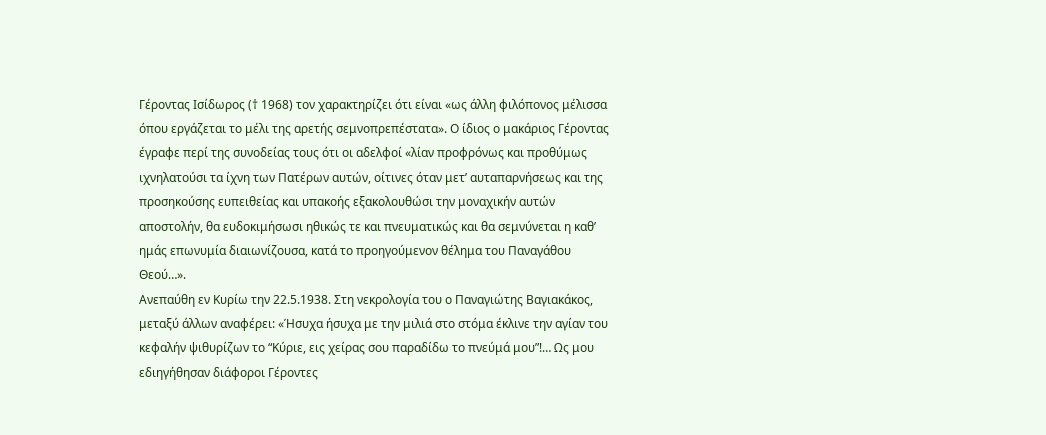Γέροντας Ισίδωρος († 1968) τον χαρακτηρίζει ότι είναι «ως άλλη φιλόπονος μέλισσα όπου εργάζεται το μέλι της αρετής σεμνοπρεπέστατα». Ο ίδιος ο μακάριος Γέροντας έγραφε περί της συνοδείας τους ότι οι αδελφοί «λίαν προφρόνως και προθύμως ιχνηλατούσι τα ίχνη των Πατέρων αυτών, οίτινες όταν μετ’ αυταπαρνήσεως και της προσηκούσης ευπειθείας και υπακοής εξακολουθώσι την μοναχικήν αυτών αποστολήν, θα ευδοκιμήσωσι ηθικώς τε και πνευματικώς και θα σεμνύνεται η καθ’ ημάς επωνυμία διαιωνίζουσα, κατά το προηγούμενον θέλημα του Παναγάθου Θεού…».
Ανεπαύθη εν Κυρίω την 22.5.1938. Στη νεκρολογία του ο Παναγιώτης Βαγιακάκος, μεταξύ άλλων αναφέρει: «Ήσυχα ήσυχα με την μιλιά στο στόμα έκλινε την αγίαν του κεφαλήν ψιθυρίζων το “Κύριε, εις χείρας σου παραδίδω το πνεύμά μου”!… Ως μου εδιηγήθησαν διάφοροι Γέροντες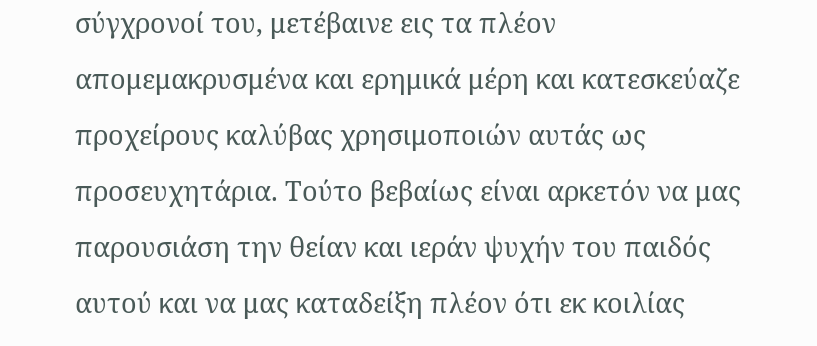σύγχρονοί του, μετέβαινε εις τα πλέον απομεμακρυσμένα και ερημικά μέρη και κατεσκεύαζε προχείρους καλύβας χρησιμοποιών αυτάς ως προσευχητάρια. Τούτο βεβαίως είναι αρκετόν να μας παρουσιάση την θείαν και ιεράν ψυχήν του παιδός αυτού και να μας καταδείξη πλέον ότι εκ κοιλίας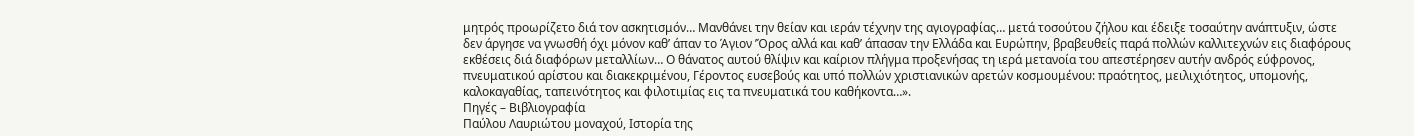μητρός προωρίζετο διά τον ασκητισμόν… Μανθάνει την θείαν και ιεράν τέχνην της αγιογραφίας… μετά τοσούτου ζήλου και έδειξε τοσαύτην ανάπτυξιν, ώστε δεν άργησε να γνωσθή όχι μόνον καθ’ άπαν το Άγιον ’Όρος αλλά και καθ’ άπασαν την Ελλάδα και Ευρώπην, βραβευθείς παρά πολλών καλλιτεχνών εις διαφόρους εκθέσεις διά διαφόρων μεταλλίων… Ο θάνατος αυτού θλίψιν και καίριον πλήγμα προξενήσας τη ιερά μετανοία του απεστέρησεν αυτήν ανδρός εύφρονος, πνευματικού αρίστου και διακεκριμένου, Γέροντος ευσεβούς και υπό πολλών χριστιανικών αρετών κοσμουμένου: πραότητος, μειλιχιότητος, υπομονής, καλοκαγαθίας, ταπεινότητος και φιλοτιμίας εις τα πνευματικά του καθήκοντα…».
Πηγές – Βιβλιογραφία
Παύλου Λαυριώτου μοναχού, Ιστορία της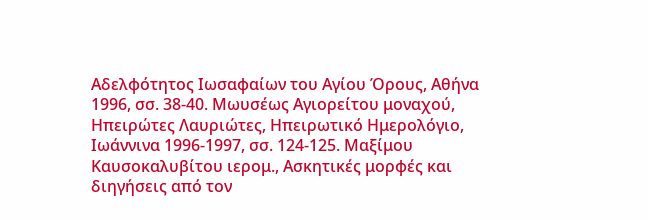Αδελφότητος Ιωσαφαίων του Αγίου Όρους, Αθήνα 1996, σσ. 38-40. Μωυσέως Αγιορείτου μοναχού, Ηπειρώτες Λαυριώτες, Ηπειρωτικό Ημερολόγιο, Ιωάννινα 1996-1997, σσ. 124-125. Μαξίμου Καυσοκαλυβίτου ιερομ., Ασκητικές μορφές και διηγήσεις από τον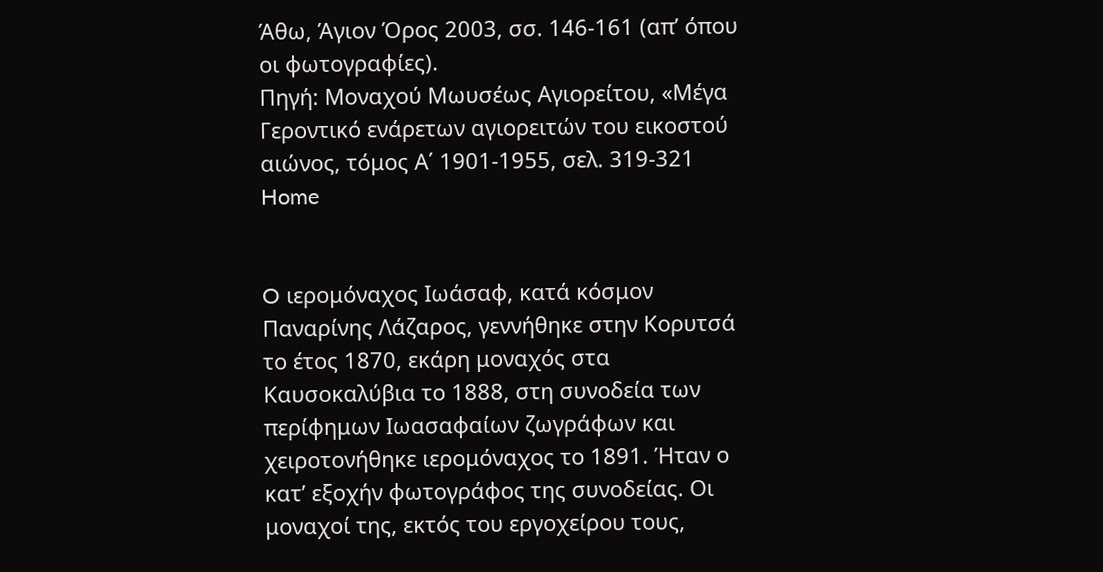Άθω, Άγιον Όρος 2003, σσ. 146-161 (απ’ όπου οι φωτογραφίες).
Πηγή: Μοναχού Μωυσέως Αγιορείτου, «Μέγα Γεροντικό ενάρετων αγιορειτών του εικοστού αιώνος, τόμος Α΄ 1901-1955, σελ. 319-321
Home


O ιερομόναχος Iωάσαφ, κατά κόσμον Παναρίνης Λάζαρος, γεννήθηκε στην Κορυτσά το έτος 1870, εκάρη μοναχός στα Καυσοκαλύβια το 1888, στη συνοδεία των περίφημων Ιωασαφαίων ζωγράφων και χειροτονήθηκε ιερομόναχος το 1891. Ήταν ο κατ’ εξοχήν φωτογράφος της συνοδείας. Οι μοναχοί της, εκτός του εργοχείρου τους,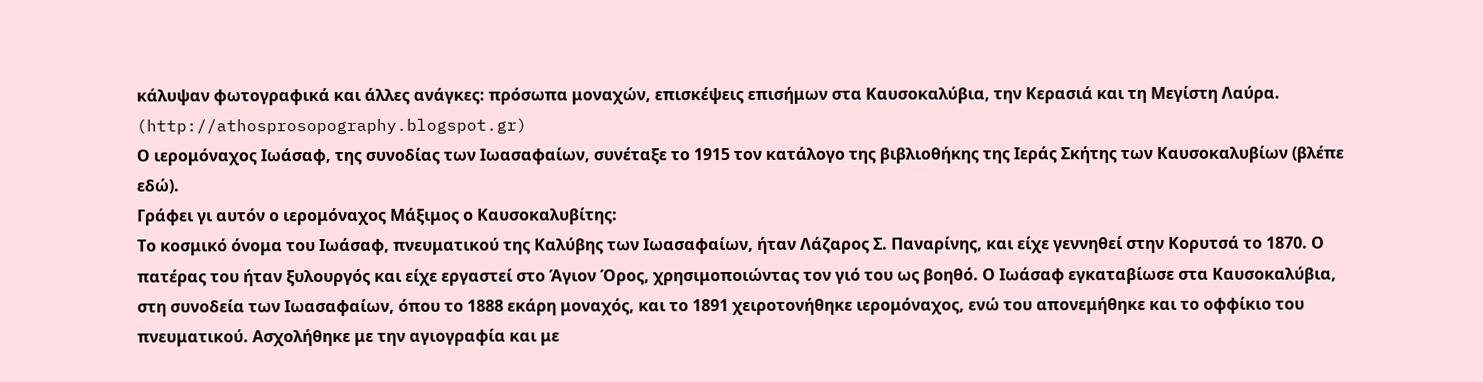κάλυψαν φωτογραφικά και άλλες ανάγκες: πρόσωπα μοναχών, επισκέψεις επισήμων στα Kαυσοκαλύβια, την Kερασιά και τη Μεγίστη Λαύρα. (http://athosprosopography.blogspot.gr)
Ο ιερομόναχος Ιωάσαφ, της συνοδίας των Ιωασαφαίων, συνέταξε το 1915 τον κατάλογο της βιβλιοθήκης της Ιεράς Σκήτης των Καυσοκαλυβίων (βλέπε εδώ).
Γράφει γι αυτόν ο ιερομόναχος Μάξιμος ο Καυσοκαλυβίτης:
Το κοσμικό όνομα του Ιωάσαφ, πνευματικού της Καλύβης των Ιωασαφαίων, ήταν Λάζαρος Σ. Παναρίνης, και είχε γεννηθεί στην Κορυτσά το 1870. Ο πατέρας του ήταν ξυλουργός και είχε εργαστεί στο Άγιον Όρος, χρησιμοποιώντας τον γιό του ως βοηθό. Ο Ιωάσαφ εγκαταβίωσε στα Καυσοκαλύβια, στη συνοδεία των Ιωασαφαίων, όπου το 1888 εκάρη μοναχός, και το 1891 χειροτονήθηκε ιερομόναχος, ενώ του απονεμήθηκε και το οφφίκιο του πνευματικού. Ασχολήθηκε με την αγιογραφία και με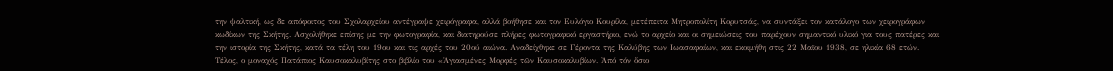την ψαλτική, ως δε απόφοιτος του Σχολαρχείου αντέγραψε χειρόγραφα, αλλά βοήθησε και τον Ευλόγιο Κουρίλα, μετέπειτα Μητροπολίτη Κορυτσάς, να συντάξει τον κατάλογο των χειρογράφων κωδίκων της Σκήτης. Ασχολήθηκε επίσης με την φωτογραφία, και διατηρούσε πλήρες φωτογραφικό εργαστήριο, ενώ το αρχείο και οι σημειώσεις του παρέχουν σημαντικό υλικό για τους πατέρες και την ιστορία της Σκήτης, κατά τα τέλη του 19ου και τις αρχές του 20ού αιώνα. Αναδείχθηκε σε Γέροντα της Καλύβης των Ιωασαφαίων, και εκοιμήθη στις 22 Μαϊου 1938, σε ηλικία 68 ετών.
Τέλος, ο μοναχός Πατάπιος Καυσοκαλυβίτης στο βιβλίο του «Ἁγιασμένες Μορφές τῶν Καυσοκαλυβίων. Ἀπό τόν ὅσιο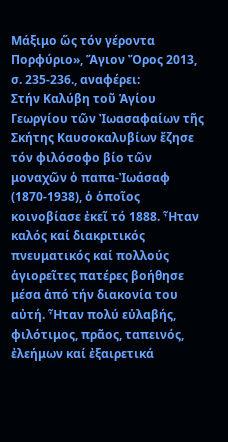Μάξιμο ὥς τόν γέροντα Πορφύριο», Ἅγιον Ὄρος 2013, σ. 235-236., αναφέρει:
Στήν Καλύβη τοῦ Ἁγίου Γεωργίου τῶν Ἰωασαφαίων τῆς Σκήτης Καυσοκαλυβίων ἔζησε τόν φιλόσοφο βίο τῶν μοναχῶν ὁ παπα-Ἰωάσαφ (1870-1938), ὁ ὁποῖος κοινοβίασε ἐκεῖ τό 1888. Ἦταν καλός καί διακριτικός πνευματικός καί πολλούς ἁγιορεῖτες πατέρες βοήθησε μέσα ἀπό τήν διακονία του αὐτή. Ἦταν πολύ εὐλαβής, φιλότιμος, πρᾶος, ταπεινός, ἐλεήμων καί ἐξαιρετικά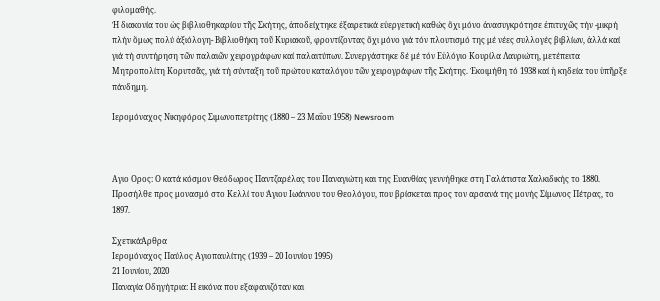φιλομαθής.
Ἡ διακονία του ὡς βιβλιοθηκαρίου τῆς Σκήτης, ἀποδείχτηκε ἐξαιρετικά εὐεργετική καθώς ὄχι μόνο ἀνασυγκρότησε ἐπιτυχῶς τήν -μικρή πλήν ὅμως πολύ ἀξιόλογη- Βιβλιοθήκη τοῦ Κυριακοῦ, φροντίζοντας ὄχι μόνο γιά τόν πλουτισμό της μέ νέες συλλογές βιβλίων, ἀλλά καί γιά τή συντήρηση τῶν παλαιῶν χειρογράφων καί παλαιτύπων. Συνεργάστηκε δέ μέ τόν Εὐλόγιο Κουρίλα Λαυριώτη, μετέπειτα Μητροπολίτη Κορυτσᾶς, γιά τή σύνταξη τοῦ πρώτου καταλόγου τῶν χειρογράφων τῆς Σκήτης. Ἐκοιμήθη τό 1938 καί ἡ κηδεία του ὑπῆρξε πάνδημη.

Ιερομόναχος Νικηφόρος Σιμωνοπετρίτης (1880 – 23 Μαΐου 1958) Newsroom



Αγιο Ορος: Ο κατά κόσμον Θεόδωρος Παντζαρέλας του Παναγιώτη και της Ευανθίας γεννήθηκε στη Γαλάτιστα Χαλκιδικής το 1880. Προσήλθε προς μονασμό στο Κελλί του Άγιου Ιωάννου του Θεολόγου, που βρίσκεται προς τον αρσανά της μονής Σίμωνος Πέτρας, το 1897.

ΣχετικάΆρθρα
Ιερομόναχος Παύλος Αγιοπαυλίτης (1939 – 20 Ιουνίου 1995)
21 Ιουνίου, 2020
Παναγία Οδηγήτρια: Η εικόνα που εξαφανιζόταν και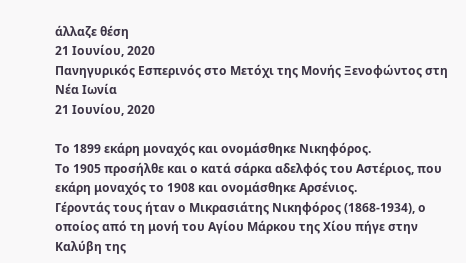άλλαζε θέση
21 Ιουνίου, 2020
Πανηγυρικός Εσπερινός στο Μετόχι της Μονής Ξενοφώντος στη Νέα Ιωνία
21 Ιουνίου, 2020

Το 1899 εκάρη μοναχός και ονομάσθηκε Νικηφόρος.
Το 1905 προσήλθε και ο κατά σάρκα αδελφός του Αστέριος, που εκάρη μοναχός το 1908 και ονομάσθηκε Αρσένιος.
Γέροντάς τους ήταν ο Μικρασιάτης Νικηφόρος (1868-1934), ο οποίος από τη μονή του Αγίου Μάρκου της Χίου πήγε στην Καλύβη της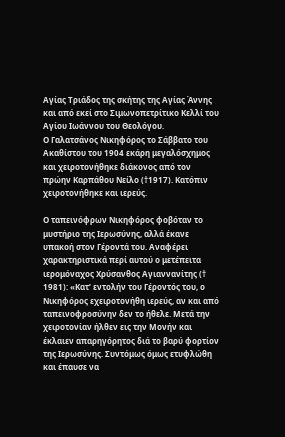Αγίας Τριάδος της σκήτης της Αγίας Άννης και από εκεί στο Σιμωνοπετρίτικο Κελλί του Αγίου Ιωάννου του Θεολόγου.
Ο Γαλατσάνος Νικηφόρος το Σάββατο του Ακαθίστου του 1904 εκάρη μεγαλόσχημος και χειροτονήθηκε διάκονος από τον πρώην Καρπάθου Νείλο (†1917). Κατόπιν χειροτονήθηκε και ιερεύς.

Ο ταπεινόφρων Νικηφόρος φοβόταν το μυστήριο της Ιερωσύνης, αλλά έκανε υπακοή στον Γέροντά του. Αναφέρει χαρακτηριστικά περί αυτού ο μετέπειτα ιερομόναχος Χρύσανθος Αγιαννανίτης († 1981): «Κατ’ εντολήν του Γέροντός του, ο Νικηφόρος εχειροτονήθη ιερεύς, αν και από ταπεινοφροσύνην δεν το ήθελε. Μετά την χειροτονίαν ήλθεν εις την Μονήν και έκλαιεν απαρηγόρητος διά το βαρύ φορτίον της Ιερωσύνης. Συντόμως όμως ετυφλώθη και έπαυσε να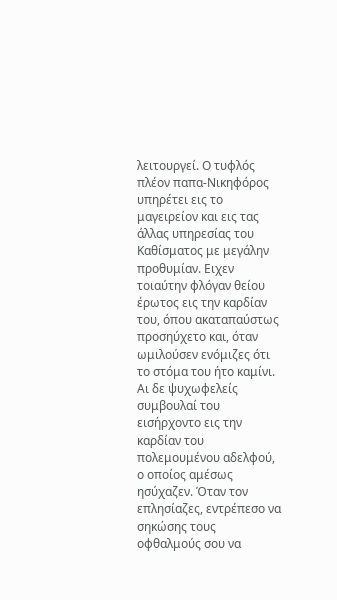λειτουργεί. Ο τυφλός πλέον παπα-Νικηφόρος υπηρέτει εις το μαγειρείον και εις τας άλλας υπηρεσίας του Καθίσματος με μεγάλην προθυμίαν. Ειχεν τοιαύτην φλόγαν θείου έρωτος εις την καρδίαν του, όπου ακαταπαύστως προσηύχετο και, όταν ωμιλούσεν ενόμιζες ότι το στόμα του ήτο καμίνι. Αι δε ψυχωφελείς συμβουλαί του εισήρχοντο εις την καρδίαν του πολεμουμένου αδελφού, ο οποίος αμέσως ησύχαζεν. Όταν τον επλησίαζες, εντρέπεσο να σηκώσης τους οφθαλμούς σου να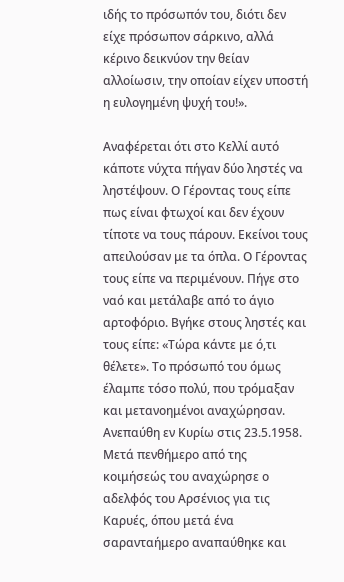ιδής το πρόσωπόν του, διότι δεν είχε πρόσωπον σάρκινο, αλλά κέρινο δεικνύον την θείαν αλλοίωσιν, την οποίαν είχεν υποστή η ευλογημένη ψυχή του!».

Αναφέρεται ότι στο Κελλί αυτό κάποτε νύχτα πήγαν δύο ληστές να ληστέψουν. Ο Γέροντας τους είπε πως είναι φτωχοί και δεν έχουν τίποτε να τους πάρουν. Εκείνοι τους απειλούσαν με τα όπλα. Ο Γέροντας τους είπε να περιμένουν. Πήγε στο ναό και μετάλαβε από το άγιο αρτοφόριο. Βγήκε στους ληστές και τους είπε: «Τώρα κάντε με ό,τι θέλετε». Το πρόσωπό του όμως έλαμπε τόσο πολύ, που τρόμαξαν και μετανοημένοι αναχώρησαν.
Ανεπαύθη εν Κυρίω στις 23.5.1958. Μετά πενθήμερο από της κοιμήσεώς του αναχώρησε ο αδελφός του Αρσένιος για τις Καρυές, όπου μετά ένα σαρανταήμερο αναπαύθηκε και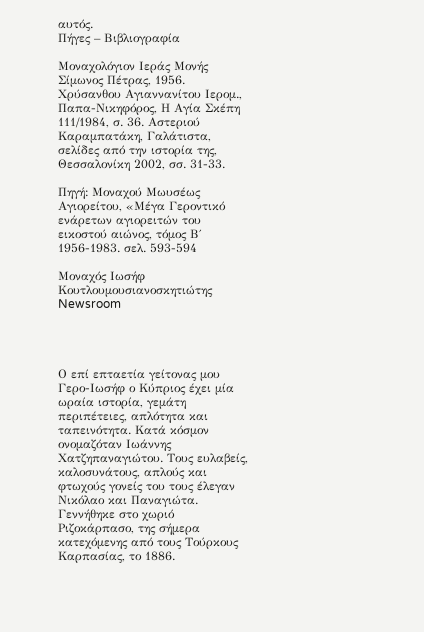αυτός.
Πήγες – Βιβλιογραφία

Μοναχολόγιον Ιεράς Μονής Σίμωνος Πέτρας, 1956. Χρύσανθου Αγιαννανίτου Ιερομ., Παπα-Νικηφόρος, Η Αγία Σκέπη 111/1984, σ. 36. Αστεριού Καραμπατάκη, Γαλάτιστα, σελίδες από την ιστορία της, Θεσσαλονίκη 2002, σσ. 31-33.

Πηγή: Μοναχού Μωυσέως Αγιορείτου, «Μέγα Γεροντικό ενάρετων αγιορειτών του εικοστού αιώνος, τόμος Β΄ 1956-1983. σελ. 593-594

Μοναχός Ιωσήφ Κουτλουμουσιανοσκητιώτης Newsroom




Ο επί επταετία γείτονας μου Γερο-Ιωσήφ ο Κύπριος έχει μία ωραία ιστορία, γεμάτη περιπέτειες, απλότητα και ταπεινότητα. Κατά κόσμον ονομαζόταν Ιωάννης Χατζηπαναγιώτου. Τους ευλαβείς, καλοσυνάτους, απλούς και φτωχούς γονείς του τους έλεγαν Νικόλαο και Παναγιώτα. Γεννήθηκε στο χωριό Ριζοκάρπασο, της σήμερα κατεχόμενης από τους Τούρκους Καρπασίας, το 1886.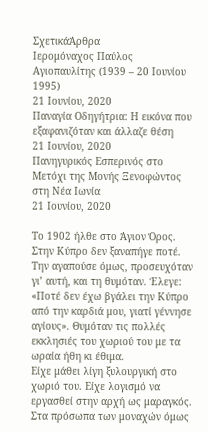ΣχετικάΆρθρα
Ιερομόναχος Παύλος Αγιοπαυλίτης (1939 – 20 Ιουνίου 1995)
21 Ιουνίου, 2020
Παναγία Οδηγήτρια: Η εικόνα που εξαφανιζόταν και άλλαζε θέση
21 Ιουνίου, 2020
Πανηγυρικός Εσπερινός στο Μετόχι της Μονής Ξενοφώντος στη Νέα Ιωνία
21 Ιουνίου, 2020

Το 1902 ήλθε στο Άγιον Όρος.
Στην Κύπρο δεν ξαναπήγε ποτέ. Την αγαπούσε όμως, προσευχόταν γι’ αυτή, και τη θυμόταν. Έλεγε: «Ποτέ δεν έχω βγάλει την Κύπρο από την καρδιά μου, γιατί γέννησε αγίους». Θυμόταν τις πολλές εκκλησιές του χωριού του με τα ωραία ήθη κι έθιμα.
Είχε μάθει λίγη ξυλουργική στο χωριό του. Είχε λογισμό να εργασθεί στην αρχή ως μαραγκός. Στα πρόσωπα των μοναχών όμως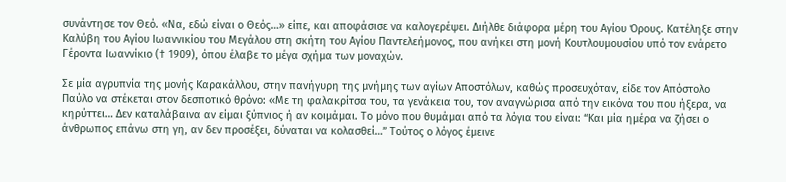συνάντησε τον Θεό. «Να, εδώ είναι ο Θεός…» είπε, και αποφάσισε να καλογερέψει. Διήλθε διάφορα μέρη του Αγίου Όρους. Κατέληξε στην Καλύβη του Αγίου Ιωαννικίου του Μεγάλου στη σκήτη του Αγίου Παντελεήμονος, που ανήκει στη μονή Κουτλουμουσίου υπό τον ενάρετο Γέροντα Ιωαννίκιο († 1909), όπου έλαβε το μέγα σχήμα των μοναχών.

Σε μία αγρυπνία της μονής Καρακάλλου, στην πανήγυρη της μνήμης των αγίων Αποστόλων, καθώς προσευχόταν, είδε τον Απόστολο Παύλο να στέκεται στον δεσποτικό θρόνο: «Με τη φαλακρίτσα του, τα γενάκεια του, τον αναγνώρισα από την εικόνα του που ήξερα, να κηρύττει… Δεν καταλάβαινα αν είμαι ξύπνιος ή αν κοιμάμαι. Το μόνο που θυμάμαι από τα λόγια του είναι: “Και μία ημέρα να ζήσει ο άνθρωπος επάνω στη γη, αν δεν προσέξει, δύναται να κολασθεί…” Τούτος ο λόγος έμεινε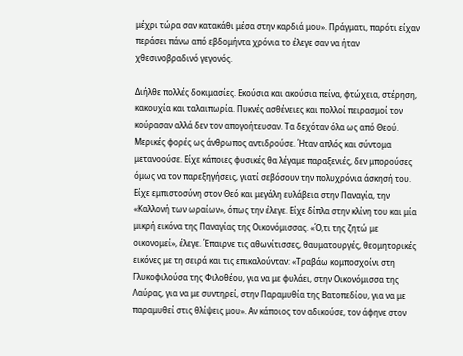μέχρι τώρα σαν κατακάθι μέσα στην καρδιά μου». Πράγματι, παρότι είχαν περάσει πάνω από εβδομήντα χρόνια το έλεγε σαν να ήταν χθεσινοβραδινό γεγονός.

Διήλθε πολλές δοκιμασίες. Εκούσια και ακούσια πείνα, φτώχεια, στέρηση, κακουχία και ταλαιπωρία. Πυκνές ασθένειες και πολλοί πειρασμοί τον κούρασαν αλλά δεν τον απογοήτευσαν. Τα δεχόταν όλα ως από Θεού.
Μερικές φορές ως άνθρωπος αντιδρούσε. Ήταν απλός και σύντομα μετανοούσε. Είχε κάποιες φυσικές θα λέγαμε παραξενιές, δεν μπορούσες όμως να τον παρεξηγήσεις, γιατί σεβόσουν την πολυχρόνια άσκησή του. Είχε εμπιστοσύνη στον Θεό και μεγάλη ευλάβεια στην Παναγία, την «Καλλονή των ωραίων», όπως την έλεγε. Είχε δίπλα στην κλίνη του και μία μικρή εικόνα της Παναγίας της Οικονόμισσας. «Ό,τι της ζητώ με οικονομεί», έλεγε. Έπαιρνε τις αθωνίτισσες, θαυματουργές, θεομητορικές εικόνες με τη σειρά και τις επικαλούνταν: «Τραβάω κομποσχοίνι στη Γλυκοφιλούσα της Φιλοθέου, για να με φυλάει, στην Οικονόμισσα της Λαύρας, για να με συντηρεί, στην Παραμυθία της Βατοπεδίου, για να με παραμυθεί στις θλίψεις μου». Αν κάποιος τον αδικούσε, τον άφηνε στον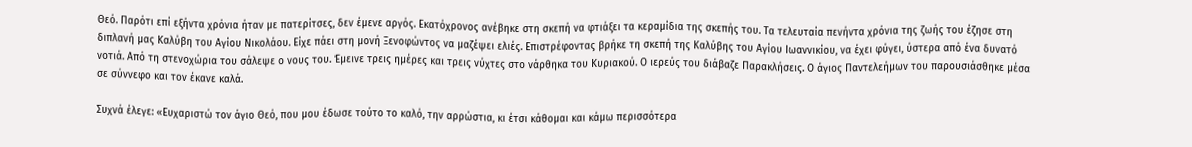Θεό. Παρότι επί εξήντα χρόνια ήταν με πατερίτσες, δεν έμενε αργός. Εκατόχρονος ανέβηκε στη σκεπή να φτιάξει τα κεραμίδια της σκεπής του. Τα τελευταία πενήντα χρόνια της ζωής του έζησε στη διπλανή μας Καλύβη του Αγίου Νικολάου. Είχε πάει στη μονή Ξενοφώντος να μαζέψει ελιές. Επιστρέφοντας βρήκε τη σκεπή της Καλύβης του Αγίου Ιωαννικίου, να έχει φύγει, ύστερα από ένα δυνατό νοτιά. Από τη στενοχώρια του σάλεψε ο νους του. Έμεινε τρεις ημέρες και τρεις νύχτες στο νάρθηκα του Κυριακού. Ο ιερεύς του διάβαζε Παρακλήσεις. Ο άγιος Παντελεήμων του παρουσιάσθηκε μέσα σε σύννεφο και τον έκανε καλά.

Συχνά έλεγε: «Ευχαριστώ τον άγιο Θεό, που μου έδωσε τούτο το καλό, την αρρώστια, κι έτσι κάθομαι και κάμω περισσότερα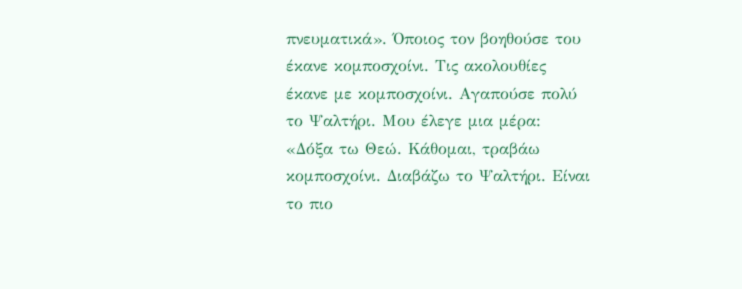πνευματικά». Όποιος τον βοηθούσε του έκανε κομποσχοίνι. Τις ακολουθίες έκανε με κομποσχοίνι. Αγαπούσε πολύ το Ψαλτήρι. Μου έλεγε μια μέρα: «Δόξα τω Θεώ. Κάθομαι, τραβάω κομποσχοίνι. Διαβάζω το Ψαλτήρι. Είναι το πιο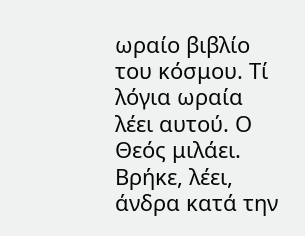ωραίο βιβλίο του κόσμου. Τί λόγια ωραία λέει αυτού. Ο Θεός μιλάει. Βρήκε, λέει, άνδρα κατά την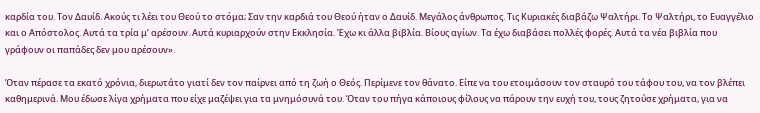καρδία του. Τον Δαυίδ. Ακούς τι λέει του Θεού το στόμα; Σαν την καρδιά του Θεού ήταν ο Δαυίδ. Μεγάλος άνθρωπος. Τις Κυριακές διαβάζω Ψαλτήρι. Το Ψαλτήρι, το Ευαγγέλιο και ο Απόστολος. Αυτά τα τρία μ’ αρέσουν. Αυτά κυριαρχούν στην Εκκλησία. Έχω κι άλλα βιβλία. Βίους αγίων. Τα έχω διαβάσει πολλές φορές. Αυτά τα νέα βιβλία που γράφουν οι παπάδες δεν μου αρέσουν».

Όταν πέρασε τα εκατό χρόνια, διερωτάτο γιατί δεν τον παίρνει από τη ζωή ο Θεός. Περίμενε τον θάνατο. Είπε να του ετοιμάσουν τον σταυρό του τάφου του, να τον βλέπει καθημερινά. Μου έδωσε λίγα χρήματα που είχε μαζέψει για τα μνημόσυνά του. Όταν του πήγα κάποιους φίλους να πάρουν την ευχή του, τους ζητούσε χρήματα, για να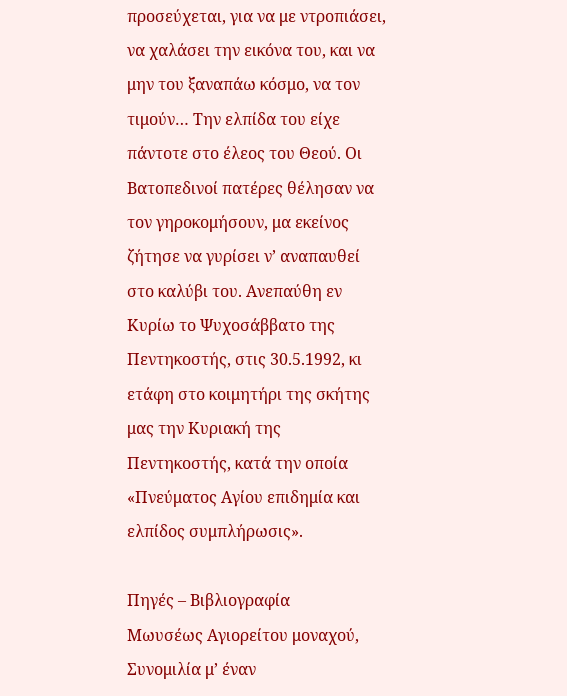προσεύχεται, για να με ντροπιάσει, να χαλάσει την εικόνα του, και να μην του ξαναπάω κόσμο, να τον τιμούν… Την ελπίδα του είχε πάντοτε στο έλεος του Θεού. Οι Βατοπεδινοί πατέρες θέλησαν να τον γηροκομήσουν, μα εκείνος ζήτησε να γυρίσει ν’ αναπαυθεί στο καλύβι του. Ανεπαύθη εν Κυρίω το Ψυχοσάββατο της Πεντηκοστής, στις 30.5.1992, κι ετάφη στο κοιμητήρι της σκήτης μας την Κυριακή της Πεντηκοστής, κατά την οποία «Πνεύματος Αγίου επιδημία και ελπίδος συμπλήρωσις».

Πηγές – Βιβλιογραφία
Μωυσέως Αγιορείτου μοναχού, Συνομιλία μ’ έναν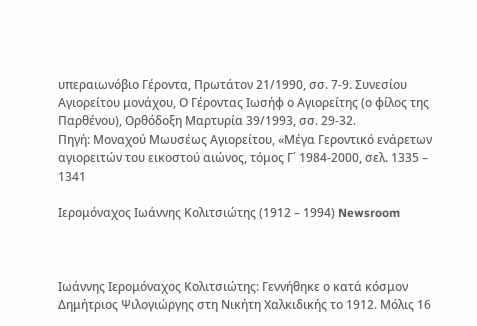υπεραιωνόβιο Γέροντα, Πρωτάτον 21/1990, σσ. 7-9. Συνεσίου Αγιορείτου μονάχου, Ο Γέροντας Ιωσήφ ο Αγιορείτης (ο φίλος της Παρθένου), Ορθόδοξη Μαρτυρία 39/1993, σσ. 29-32.
Πηγή: Μοναχού Μωυσέως Αγιορείτου, «Μέγα Γεροντικό ενάρετων αγιορειτών του εικοστού αιώνος, τόμος Γ΄ 1984-2000, σελ. 1335 – 1341

Ιερομόναχος Ιωάννης Κολιτσιώτης (1912 – 1994) Newsroom



Ιωάννης Ιερομόναχος Κολιτσιώτης: Γεννήθηκε ο κατά κόσμον Δημήτριος Ψιλογιώργης στη Νικήτη Χαλκιδικής το 1912. Μόλις 16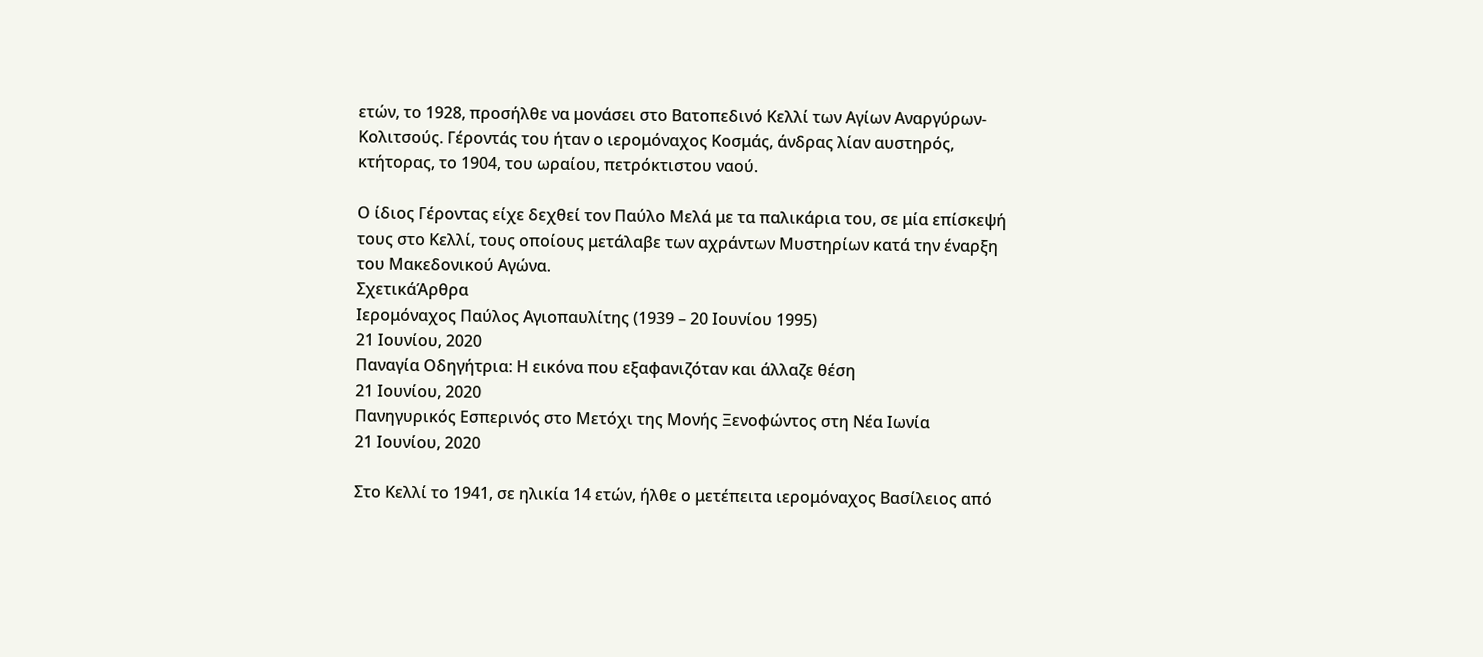ετών, το 1928, προσήλθε να μονάσει στο Βατοπεδινό Κελλί των Αγίων Αναργύρων-Κολιτσούς. Γέροντάς του ήταν ο ιερομόναχος Κοσμάς, άνδρας λίαν αυστηρός, κτήτορας, το 1904, του ωραίου, πετρόκτιστου ναού.

Ο ίδιος Γέροντας είχε δεχθεί τον Παύλο Μελά με τα παλικάρια του, σε μία επίσκεψή τους στο Κελλί, τους οποίους μετάλαβε των αχράντων Μυστηρίων κατά την έναρξη του Μακεδονικού Αγώνα.
ΣχετικάΆρθρα
Ιερομόναχος Παύλος Αγιοπαυλίτης (1939 – 20 Ιουνίου 1995)
21 Ιουνίου, 2020
Παναγία Οδηγήτρια: Η εικόνα που εξαφανιζόταν και άλλαζε θέση
21 Ιουνίου, 2020
Πανηγυρικός Εσπερινός στο Μετόχι της Μονής Ξενοφώντος στη Νέα Ιωνία
21 Ιουνίου, 2020

Στο Κελλί το 1941, σε ηλικία 14 ετών, ήλθε ο μετέπειτα ιερομόναχος Βασίλειος από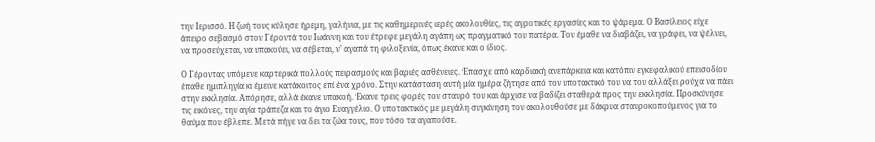την Ιερισσό. Η ζωή τους κύλησε ήρεμη, γαλήνια, με τις καθημερινές ιερές ακολουθίες, τις αγροτικές εργασίες και το ψάρεμα. Ο Βασίλειος είχε άπειρο σεβασμό στον Γέροντά του Ιωάννη και του έτρεφε μεγάλη αγάπη ως πραγματικό του πατέρα. Τον έμαθε να διαβάζει, να γράφει, να ψέλνει, να προσεύχεται, να υπακούει, να σέβεται, ν’ αγαπά τη φιλοξενία, όπως έκανε και ο ίδιος.

Ο Γέροντας υπόμενε καρτερικά πολλούς πειρασμούς και βαριές ασθένειες. Έπασχε από καρδιακή ανεπάρκεια και κατόπιν εγκεφαλικού επεισοδίου έπαθε ημιπληγία κι έμεινε κατάκοιτος επί ένα χρόνο. Στην κατάσταση αυτή μία ημέρα ζήτησε από τον υποτακτικό του να του αλλάξει ρούχα να πάει στην εκκλησία. Απόρησε, αλλά έκανε υπακοή. Έκανε τρεις φορές τον σταυρό του και άρχισε να βαδίζει σταθερά προς την εκκλησία. Προσκύνησε τις εικόνες, την αγία τράπεζα και το άγιο Ευαγγέλιο. Ο υποτακτικός με μεγάλη συγκίνηση τον ακολουθούσε με δάκρυα σταυροκοπούμενος για το θαύμα που έβλεπε. Μετά πήγε να δει τα ζώα τους, που τόσο τα αγαπούσε.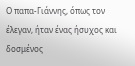Ο παπα-Γιάννης, όπως τον έλεγαν, ήταν ένας ήσυχος και δοσμένος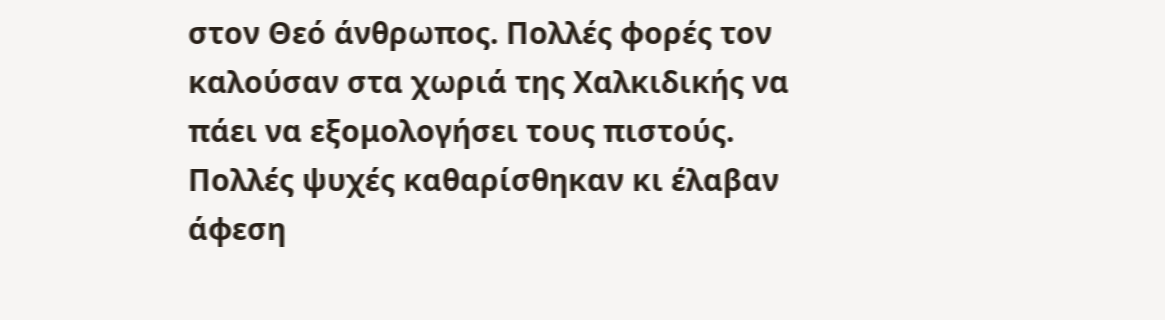στον Θεό άνθρωπος. Πολλές φορές τον καλούσαν στα χωριά της Χαλκιδικής να πάει να εξομολογήσει τους πιστούς. Πολλές ψυχές καθαρίσθηκαν κι έλαβαν άφεση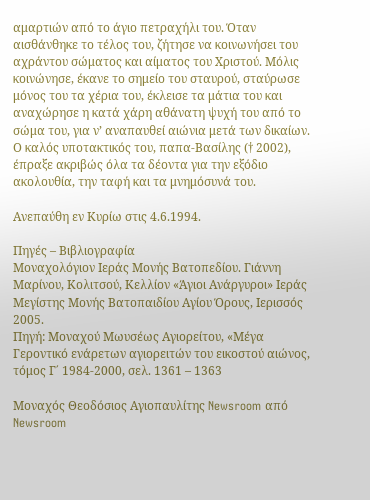αμαρτιών από το άγιο πετραχήλι του. Όταν αισθάνθηκε το τέλος του, ζήτησε να κοινωνήσει του αχράντου σώματος και αίματος του Χριστού. Μόλις κοινώνησε, έκανε το σημείο του σταυρού, σταύρωσε μόνος του τα χέρια του, έκλεισε τα μάτια του και αναχώρησε η κατά χάρη αθάνατη ψυχή του από το σώμα του, για ν’ αναπαυθεί αιώνια μετά των δικαίων. Ο καλός υποτακτικός του, παπα-Βασίλης († 2002), έπραξε ακριβώς όλα τα δέοντα για την εξόδιο ακολουθία, την ταφή και τα μνημόσυνά του.

Ανεπαύθη εν Κυρίω στις 4.6.1994.

Πηγές – Βιβλιογραφία
Μοναχολόγιον Ιεράς Μονής Βατοπεδίου. Γιάννη Μαρίνου, Κολιτσού, Κελλίον «Άγιοι Ανάργυροι» Ιεράς Μεγίστης Μονής Βατοπαιδίου Αγίου Όρους, Ιερισσός 2005.
Πηγή: Μοναχού Μωυσέως Αγιορείτου, «Μέγα Γεροντικό ενάρετων αγιορειτών του εικοστού αιώνος, τόμος Γ΄ 1984-2000, σελ. 1361 – 1363

Μοναχός Θεοδόσιος Αγιοπαυλίτης Newsroom από Newsroom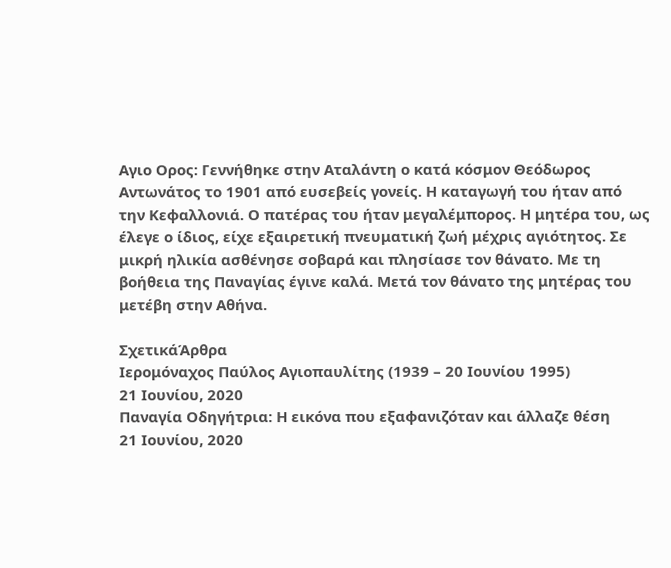Αγιο Ορος: Γεννήθηκε στην Αταλάντη ο κατά κόσμον Θεόδωρος Αντωνάτος το 1901 από ευσεβείς γονείς. Η καταγωγή του ήταν από την Κεφαλλονιά. Ο πατέρας του ήταν μεγαλέμπορος. Η μητέρα του, ως έλεγε ο ίδιος, είχε εξαιρετική πνευματική ζωή μέχρις αγιότητος. Σε μικρή ηλικία ασθένησε σοβαρά και πλησίασε τον θάνατο. Με τη βοήθεια της Παναγίας έγινε καλά. Μετά τον θάνατο της μητέρας του μετέβη στην Αθήνα.

ΣχετικάΆρθρα
Ιερομόναχος Παύλος Αγιοπαυλίτης (1939 – 20 Ιουνίου 1995)
21 Ιουνίου, 2020
Παναγία Οδηγήτρια: Η εικόνα που εξαφανιζόταν και άλλαζε θέση
21 Ιουνίου, 2020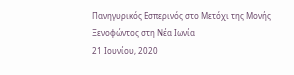Πανηγυρικός Εσπερινός στο Μετόχι της Μονής Ξενοφώντος στη Νέα Ιωνία
21 Ιουνίου, 2020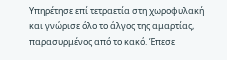Υπηρέτησε επί τετραετία στη χωροφυλακή και γνώρισε όλο το άλγος της αμαρτίας, παρασυρμένος από το κακό. Έπεσε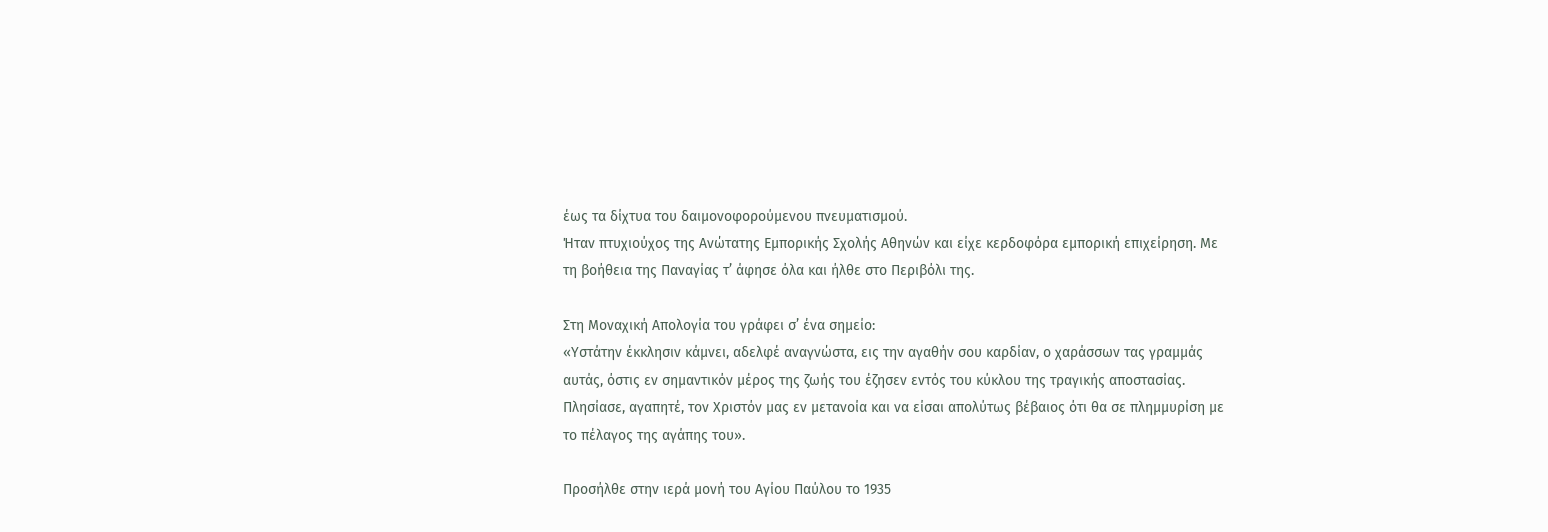έως τα δίχτυα του δαιμονοφορούμενου πνευματισμού.
Ήταν πτυχιούχος της Ανώτατης Εμπορικής Σχολής Αθηνών και είχε κερδοφόρα εμπορική επιχείρηση. Με τη βοήθεια της Παναγίας τ’ άφησε όλα και ήλθε στο Περιβόλι της.

Στη Μοναχική Απολογία του γράφει σ’ ένα σημείο:
«Υστάτην έκκλησιν κάμνει, αδελφέ αναγνώστα, εις την αγαθήν σου καρδίαν, ο χαράσσων τας γραμμάς αυτάς, όστις εν σημαντικόν μέρος της ζωής του έζησεν εντός του κύκλου της τραγικής αποστασίας. Πλησίασε, αγαπητέ, τον Χριστόν μας εν μετανοία και να είσαι απολύτως βέβαιος ότι θα σε πλημμυρίση με το πέλαγος της αγάπης του».

Προσήλθε στην ιερά μονή του Αγίου Παύλου το 1935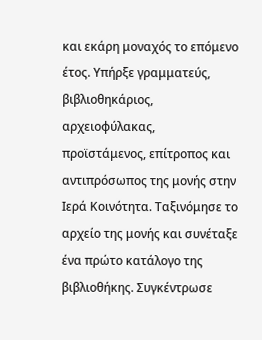και εκάρη μοναχός το επόμενο έτος. Υπήρξε γραμματεύς, βιβλιοθηκάριος, αρχειοφύλακας, προϊστάμενος, επίτροπος και αντιπρόσωπος της μονής στην Ιερά Κοινότητα. Ταξινόμησε το αρχείο της μονής και συνέταξε ένα πρώτο κατάλογο της βιβλιοθήκης. Συγκέντρωσε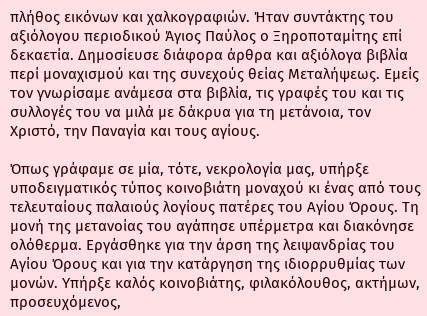πλήθος εικόνων και χαλκογραφιών. Ήταν συντάκτης του αξιόλογου περιοδικού Άγιος Παύλος ο Ξηροποταμίτης επί δεκαετία. Δημοσίευσε διάφορα άρθρα και αξιόλογα βιβλία περί μοναχισμού και της συνεχούς θείας Μεταλήψεως. Εμείς τον γνωρίσαμε ανάμεσα στα βιβλία, τις γραφές του και τις συλλογές του να μιλά με δάκρυα για τη μετάνοια, τον Χριστό, την Παναγία και τους αγίους.

Όπως γράφαμε σε μία, τότε, νεκρολογία μας, υπήρξε υποδειγματικός τύπος κοινοβιάτη μοναχού κι ένας από τους τελευταίους παλαιούς λογίους πατέρες του Αγίου Όρους. Τη μονή της μετανοίας του αγάπησε υπέρμετρα και διακόνησε ολόθερμα. Εργάσθηκε για την άρση της λειψανδρίας του Αγίου Όρους και για την κατάργηση της ιδιορρυθμίας των μονών. Υπήρξε καλός κοινοβιάτης, φιλακόλουθος, ακτήμων, προσευχόμενος,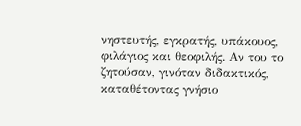νηστευτής, εγκρατής, υπάκουος, φιλάγιος και θεοφιλής. Αν του το ζητούσαν, γινόταν διδακτικός, καταθέτοντας γνήσιο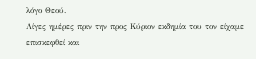λόγο Θεού.
Λίγες ημέρες πριν την προς Κύριον εκδημία του τον είχαμε επισκεφθεί και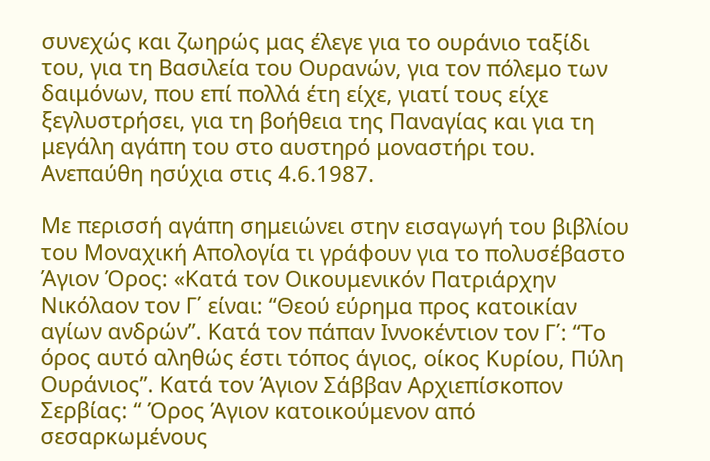συνεχώς και ζωηρώς μας έλεγε για το ουράνιο ταξίδι του, για τη Βασιλεία του Ουρανών, για τον πόλεμο των δαιμόνων, που επί πολλά έτη είχε, γιατί τους είχε ξεγλυστρήσει, για τη βοήθεια της Παναγίας και για τη μεγάλη αγάπη του στο αυστηρό μοναστήρι του. Ανεπαύθη ησύχια στις 4.6.1987.

Με περισσή αγάπη σημειώνει στην εισαγωγή του βιβλίου του Μοναχική Απολογία τι γράφουν για το πολυσέβαστο Άγιον Όρος: «Κατά τον Οικουμενικόν Πατριάρχην Νικόλαον τον Γ΄ είναι: “Θεού εύρημα προς κατοικίαν αγίων ανδρών”. Κατά τον πάπαν Ιννοκέντιον τον Γ΄: “Το όρος αυτό αληθώς έστι τόπος άγιος, οίκος Κυρίου, Πύλη Ουράνιος”. Κατά τον Άγιον Σάββαν Αρχιεπίσκοπον Σερβίας: “ Όρος Άγιον κατοικούμενον από σεσαρκωμένους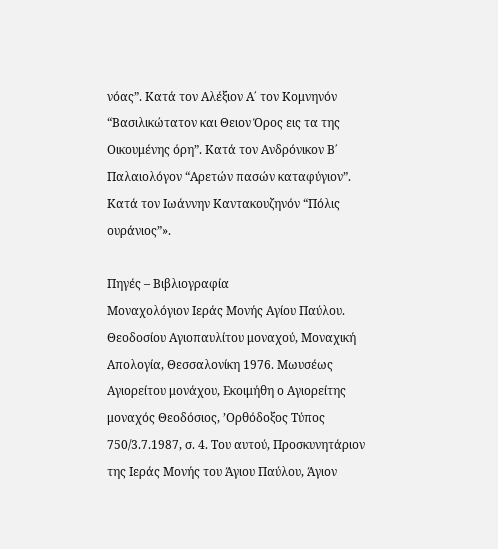νόας”. Κατά τον Αλέξιον Α΄ τον Κομνηνόν “Βασιλικώτατον και Θειον Όρος εις τα της Οικουμένης όρη”. Κατά τον Ανδρόνικον Β΄ Παλαιολόγον “Αρετών πασών καταφύγιον”. Κατά τον Ιωάννην Καντακουζηνόν “Πόλις ουράνιος”».

Πηγές – Βιβλιογραφία
Μοναχολόγιον Ιεράς Μονής Αγίου Παύλου. Θεοδοσίου Αγιοπαυλίτου μοναχού, Μοναχική Απολογία, Θεσσαλονίκη 1976. Μωυσέως Αγιορείτου μονάχου, Εκοιμήθη ο Αγιορείτης μοναχός Θεοδόσιος, ’Ορθόδοξος Τύπος 750/3.7.1987, σ. 4. Του αυτού, Προσκυνητάριον της Ιεράς Μονής του Άγιου Παύλου, Άγιον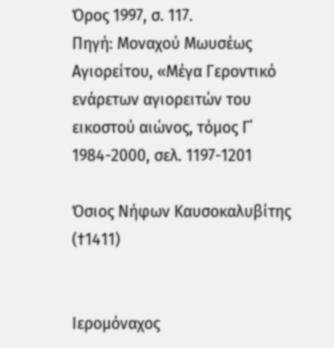Όρος 1997, σ. 117.
Πηγή: Μοναχού Μωυσέως Αγιορείτου, «Μέγα Γεροντικό ενάρετων αγιορειτών του εικοστού αιώνος, τόμος Γ΄ 1984-2000, σελ. 1197-1201

Όσιος Νήφων Καυσοκαλυβίτης (†1411)


Ιερομόναχος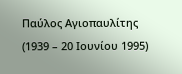Παύλος Αγιοπαυλίτης (1939 – 20 Ιουνίου 1995)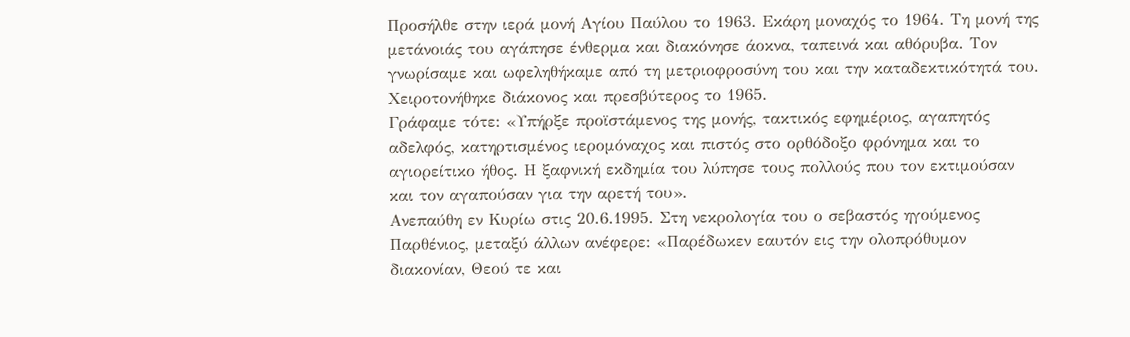Προσήλθε στην ιερά μονή Αγίου Παύλου το 1963. Εκάρη μοναχός το 1964. Τη μονή της μετάνοιάς του αγάπησε ένθερμα και διακόνησε άοκνα, ταπεινά και αθόρυβα. Τον γνωρίσαμε και ωφεληθήκαμε από τη μετριοφροσύνη του και την καταδεκτικότητά του. Χειροτονήθηκε διάκονος και πρεσβύτερος το 1965.
Γράφαμε τότε: «Υπήρξε προϊστάμενος της μονής, τακτικός εφημέριος, αγαπητός αδελφός, κατηρτισμένος ιερομόναχος και πιστός στο ορθόδοξο φρόνημα και το αγιορείτικο ήθος. Η ξαφνική εκδημία του λύπησε τους πολλούς που τον εκτιμούσαν και τον αγαπούσαν για την αρετή του».
Ανεπαύθη εν Κυρίω στις 20.6.1995. Στη νεκρολογία του ο σεβαστός ηγούμενος Παρθένιος, μεταξύ άλλων ανέφερε: «Παρέδωκεν εαυτόν εις την ολοπρόθυμον διακονίαν, Θεού τε και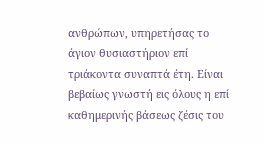ανθρώπων, υπηρετήσας το άγιον θυσιαστήριον επί τριάκοντα συναπτά έτη. Είναι βεβαίως γνωστή εις όλους η επί καθημερινής βάσεως ζέσις του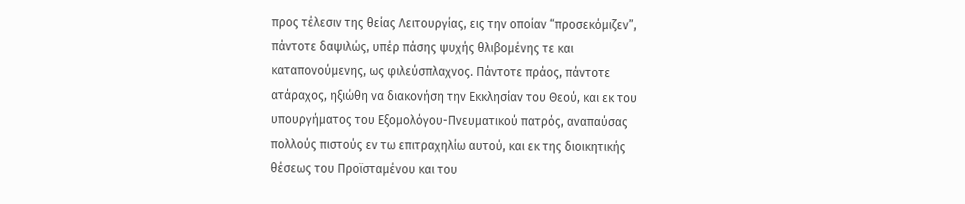προς τέλεσιν της θείας Λειτουργίας, εις την οποίαν “προσεκόμιζεν”, πάντοτε δαψιλώς, υπέρ πάσης ψυχής θλιβομένης τε και καταπονούμενης, ως φιλεύσπλαχνος. Πάντοτε πράος, πάντοτε ατάραχος, ηξιώθη να διακονήση την Εκκλησίαν του Θεού, και εκ του υπουργήματος του Εξομολόγου-Πνευματικού πατρός, αναπαύσας πολλούς πιστούς εν τω επιτραχηλίω αυτού, και εκ της διοικητικής θέσεως του Προϊσταμένου και του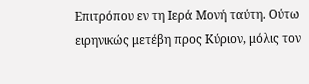Επιτρόπου εν τη Ιερά Μονή ταύτη. Ούτω ειρηνικώς μετέβη προς Κύριον, μόλις τον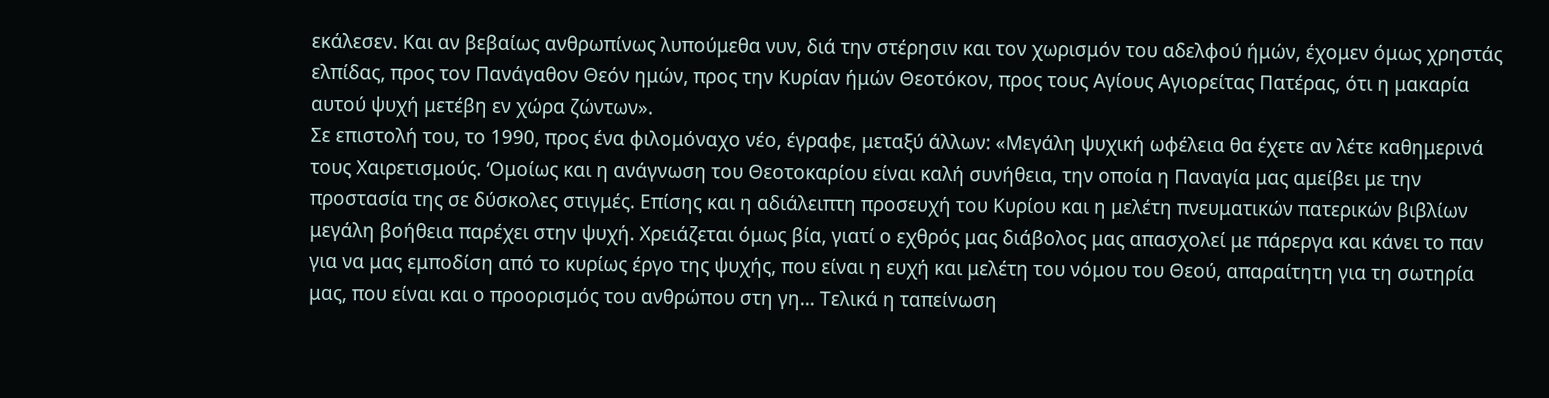εκάλεσεν. Και αν βεβαίως ανθρωπίνως λυπούμεθα νυν, διά την στέρησιν και τον χωρισμόν του αδελφού ήμών, έχομεν όμως χρηστάς ελπίδας, προς τον Πανάγαθον Θεόν ημών, προς την Κυρίαν ήμών Θεοτόκον, προς τους Αγίους Αγιορείτας Πατέρας, ότι η μακαρία αυτού ψυχή μετέβη εν χώρα ζώντων».
Σε επιστολή του, το 1990, προς ένα φιλομόναχο νέο, έγραφε, μεταξύ άλλων: «Μεγάλη ψυχική ωφέλεια θα έχετε αν λέτε καθημερινά τους Χαιρετισμούς. ‘Ομοίως και η ανάγνωση του Θεοτοκαρίου είναι καλή συνήθεια, την οποία η Παναγία μας αμείβει με την προστασία της σε δύσκολες στιγμές. Επίσης και η αδιάλειπτη προσευχή του Κυρίου και η μελέτη πνευματικών πατερικών βιβλίων μεγάλη βοήθεια παρέχει στην ψυχή. Χρειάζεται όμως βία, γιατί ο εχθρός μας διάβολος μας απασχολεί με πάρεργα και κάνει το παν για να μας εμποδίση από το κυρίως έργο της ψυχής, που είναι η ευχή και μελέτη του νόμου του Θεού, απαραίτητη για τη σωτηρία μας, που είναι και ο προορισμός του ανθρώπου στη γη… Τελικά η ταπείνωση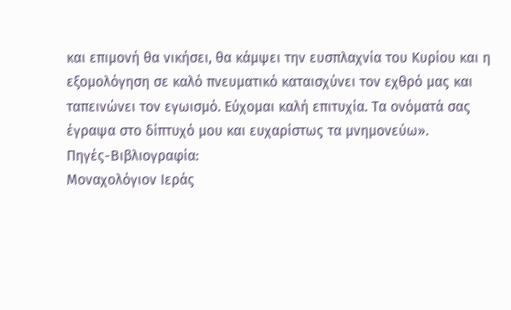και επιμονή θα νικήσει, θα κάμψει την ευσπλαχνία του Κυρίου και η εξομολόγηση σε καλό πνευματικό καταισχύνει τον εχθρό μας και ταπεινώνει τον εγωισμό. Εύχομαι καλή επιτυχία. Τα ονόματά σας έγραψα στο δίπτυχό μου και ευχαρίστως τα μνημονεύω».
Πηγές-Βιβλιογραφία:
Μοναχολόγιον Ιεράς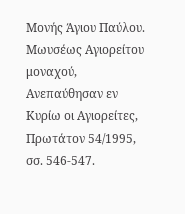Μονής Άγιου Παύλου. Μωυσέως Αγιορείτου μοναχού, Ανεπαύθησαν εν Κυρίω οι Αγιορείτες, Πρωτάτον 54/1995, σσ. 546-547.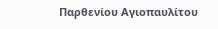Παρθενίου Αγιοπαυλίτου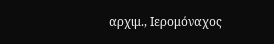αρχιμ., Ιερομόναχος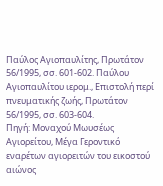Παύλος Αγιοπαυλίτης, Πρωτάτον 56/1995, σσ. 601-602. Παύλου Αγιοπαυλίτου ιερομ., Επιστολή περί πνευματικής ζωής, Πρωτάτον 56/1995, σσ. 603-604.
Πηγή: Μοναχού Μωυσέως Αγιορείτου, Μέγα Γεροντικό εναρέτων αγιορειτών του εικοστού αιώνος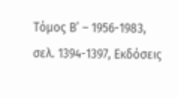Τόμος Β’ – 1956-1983, σελ. 1394-1397, Εκδόσεις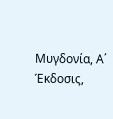Μυγδονία, Α΄ Έκδοσις,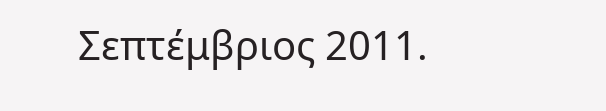Σεπτέμβριος 2011.